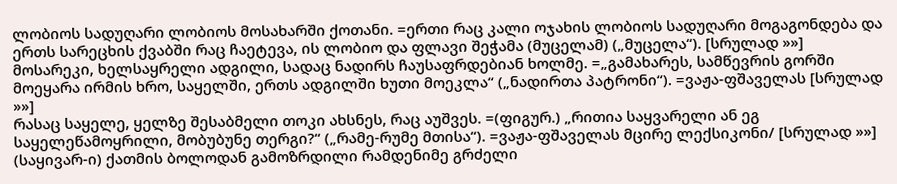ლობიოს სადუღარი ლობიოს მოსახარში ქოთანი. =ერთი რაც კალი ოჯახის ლობიოს სადუღარი მოგაგონდება და ერთს სარეცხის ქვაბში რაც ჩაეტევა, ის ლობიო და ფლავი შეჭამა (მუცელამ) („მუცელა“). [სრულად »»]
მოსარეკი, ხელსაყრელი ადგილი, სადაც ნადირს ჩაუსაფრდებიან ხოლმე. =„გამახარეს, სამწევრის გორში მოეყარა ირმის ხრო, საყელში, ერთს ადგილში ხუთი მოეკლა“ („ნადირთა პატრონი“). =ვაჟა-ფშაველას [სრულად »»]
რასაც საყელე, ყელზე შესაბმელი თოკი ახსნეს, რაც აუშვეს. =(ფიგურ.) „რითია საყვარელი ან ეგ საყელეწამოყრილი, მობუბუნე თერგი?“ („რამე-რუმე მთისა“). =ვაჟა-ფშაველას მცირე ლექსიკონი/ [სრულად »»]
(საყივარ-ი) ქათმის ბოლოდან გამოზრდილი რამდენიმე გრძელი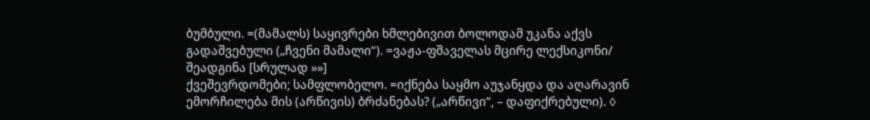ბუმბული. =(მამალს) საყივრები ხმლებივით ბოლოდამ უკანა აქვს გადაშვებული („ჩვენი მამალი“). =ვაჟა-ფშაველას მცირე ლექსიკონი/ შეადგინა [სრულად »»]
ქვეშევრდომები; სამფლობელო. =იქნება საყმო აუჯანყდა და აღარავინ ემორჩილება მის (არწივის) ბრძანებას? („არწივი“, – დაფიქრებული). ◊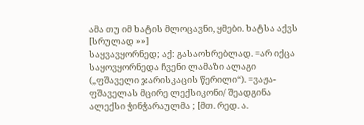ამა თუ იმ ხატის მლოცავნი, ყმები. ხატსა აქვს [სრულად »»]
საყვავყორნედ; აქ: გასაოხრებლად. =არ იქცა საყოვყორნედა ჩვენი ლამაზი ალაგი („ფშაველი ჯარისკაცის წერილი“). =ვაჟა-ფშაველას მცირე ლექსიკონი/ შეადგინა ალექსი ჭინჭარაულმა ; [მთ. რედ. ა.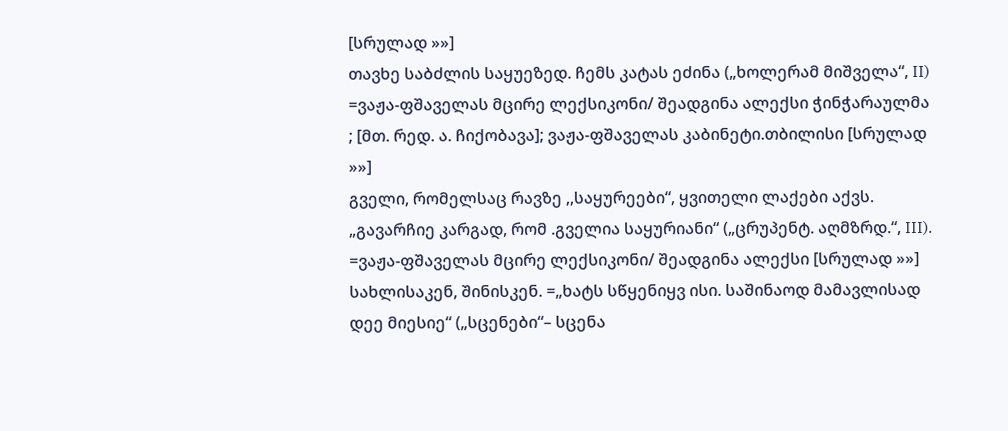[სრულად »»]
თავხე საბძლის საყუეზედ. ჩემს კატას ეძინა („ხოლერამ მიშველა“, II) =ვაჟა-ფშაველას მცირე ლექსიკონი/ შეადგინა ალექსი ჭინჭარაულმა ; [მთ. რედ. ა. ჩიქობავა]; ვაჟა-ფშაველას კაბინეტი.თბილისი [სრულად »»]
გველი, რომელსაც რავზე ,,საყურეები“, ყვითელი ლაქები აქვს. „გავარჩიე კარგად, რომ .გველია საყურიანი“ („ცრუპენტ. აღმზრდ.“, III). =ვაჟა-ფშაველას მცირე ლექსიკონი/ შეადგინა ალექსი [სრულად »»]
სახლისაკენ, შინისკენ. =„ხატს სწყენიყვ ისი. საშინაოდ მამავლისად დეე მიესიე“ („სცენები“– სცენა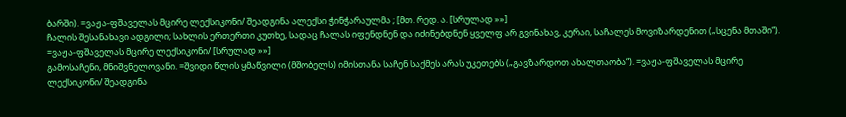ბარში). =ვაჟა-ფშაველას მცირე ლექსიკონი/ შეადგინა ალექსი ჭინჭარაულმა ; [მთ. რედ. ა. [სრულად »»]
ჩალის შესანახავი ადგილი; სახლის ერთერთი კუთხე, სადაც ჩალას იფენდნენ და იძინებდნენ ყველფ არ გვინახავ, კერაი, საჩალეს მოვიზარდენით („სცენა მთაში“). =ვაჟა-ფშაველას მცირე ლექსიკონი/ [სრულად »»]
გამოსაჩენი, მნიშვნელოვანი. =შვიდი წლის ყმაწვილი (მშობელს) იმისთანა საჩენ საქმეს არას უკეთებს („გავზარდოთ ახალთაობა“). =ვაჟა-ფშაველას მცირე ლექსიკონი/ შეადგინა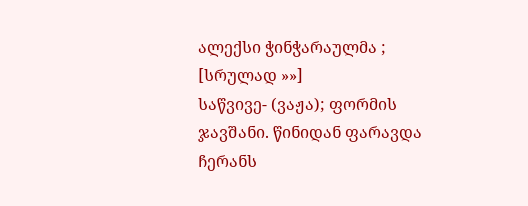ალექსი ჭინჭარაულმა ; [სრულად »»]
საწვივე- (ვაჟა); ფორმის ჯავშანი. წინიდან ფარავდა ჩერანს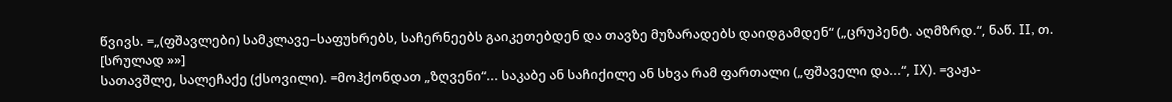წვივს. =„(ფშავლები) სამკლავე–საფუხრებს, საჩერნეებს გაიკეთებდენ და თავზე მუზარადებს დაიდგამდენ“ („ცრუპენტ. აღმზრდ.“, ნაწ. II, თ. [სრულად »»]
სათავშლე, სალეჩაქე (ქსოვილი). =მოჰქონდათ „ზღვენი“... საკაბე ან საჩიქილე ან სხვა რამ ფართალი („ფშაველი და...“, IX). =ვაჟა-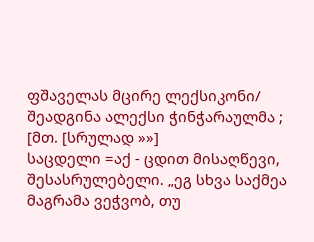ფშაველას მცირე ლექსიკონი/ შეადგინა ალექსი ჭინჭარაულმა ; [მთ. [სრულად »»]
საცდელი =აქ - ცდით მისაღწევი, შესასრულებელი. „ეგ სხვა საქმეა მაგრამა ვეჭვობ, თუ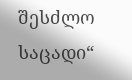შესძლო საცადი“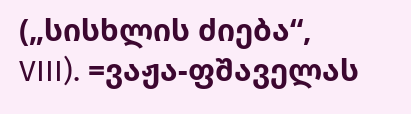(„სისხლის ძიება“, VIII). =ვაჟა-ფშაველას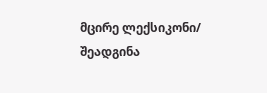მცირე ლექსიკონი/ შეადგინა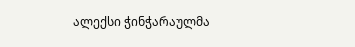ალექსი ჭინჭარაულმა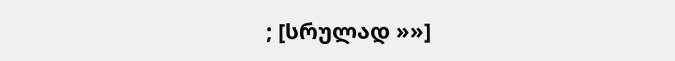; [სრულად »»]